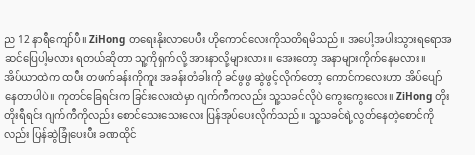ည 12 နာရီကျော်ပီ။ ZiHong တရေးနိုးလာပေပီး ဟိုကောင်လေးကိုသတိရမိသည်။ အပေါ့အပါးသွားရရောအဆင်ပြေပါ့မလား ရတယ်ဆိုတာ သူ့ကိုရှက်လို့ အားနာလို့များလား။ အေးတော့ အနာများကိုက်နေမလား။
အိပ်ယာထဲက ထပီး တဖက်ခန်းကိုကူး အခန်းတံခါးကို ခင်ဖွဖွ ဆွဲဖွင့်လိုက်တော့ ကောင်ကလေးဟာ အိပ်ပျော်နေတာပါပဲ။ ကုတင်ခြေရင်းက ခြင်းလေးထဲမှာ ဂျက်ကီကလည်း သူ့သခင်လိုပဲ ကွေးကွေးလေး။ ZiHong တိုးတိုးရီရင်း ဂျက်ကီကိုလည်း စောင်သေးသေးလေး ပြန်အုပ်ပေးလိုက်သည်။ သူ့သခင်ရဲ့လွတ်နေတဲ့စောင်ကိုလည်း ပြန်ဆွဲခြုံပေးပီး ခဏထိုင်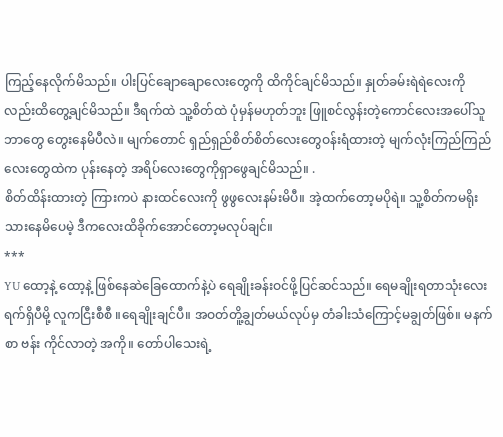ကြည့်နေလိုက်မိသည်။ ပါးပြင်ချောချောလေးတွေကို ထိကိုင်ချင်မိသည်။ နှုတ်ခမ်းရဲရဲလေးကိုလည်းထိတွေ့ချင်မိသည်။ ဒီရက်ထဲ သူ့စိတ်ထဲ ပုံမှန်မဟုတ်ဘူး ဖြူစင်လွန်းတဲ့ကောင်လေးအပေါ်သူဘာတွေ တွေးနေမိပီလဲ။ မျက်တောင် ရှည်ရှည်စိတ်စိတ်လေးတွေဝန်းရံထားတဲ့ မျက်လုံးကြည်ကြည်လေးတွေထဲက ပုန်းနေတဲ့ အရိပ်လေးတွေကိုရှာဖွေချင်မိသည်။ .
စိတ်ထိန်းထားတဲ့ ကြားကပဲ နားထင်လေးကို ဖွဖွလေးနမ်းမိပီ။ အဲ့ထက်တော့မပိုရဲ။ သူ့စိတ်ကမရိုးသားနေမိပေမဲ့ ဒီကလေးထိခိုက်အောင်တော့မလုပ်ချင်။
***
YU ထော့နဲ့ ထော့နဲ့ ဖြစ်နေဆဲခြေထောက်နဲ့ပဲ ရေချိုးခန်းဝင်ဖို့ပြင်ဆင်သည်။ ရေမချိုးရတာသုံးလေးရက်ရှိပီမို့ လူကငြီးစီစီ ။ရေချိုးချင်ပီ။ အဝတ်တိူ့ချွတ်မယ်လုပ်မှ တံခါးသံကြောင့်မချွတ်ဖြစ်။ မနက်စာ ဗန်း ကိုင်လာတဲ့ အကို။ တော်ပါသေးရဲ့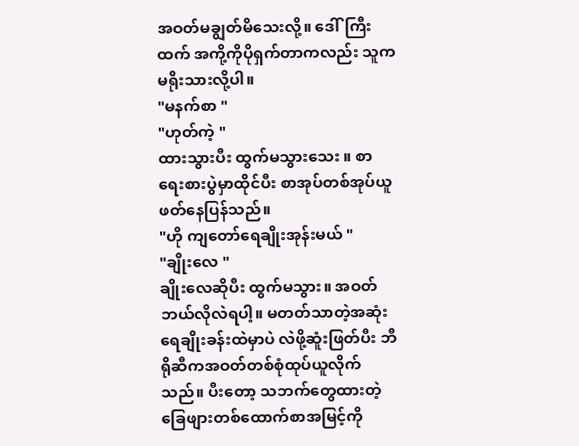အဝတ်မချွတ်မိသေးလို့။ ဒေါ်ကြီးထက် အကို့ကိုပိုရှက်တာကလည်း သူကမရိုးသားလို့ပါ။
"မနက်စာ "
"ဟုတ်ကဲ့ "
ထားသွားပီး ထွက်မသွားသေး ။ စာရေးစားပွဲမှာထိုင်ပီး စာအုပ်တစ်အုပ်ယူဖတ်နေပြန်သည်။
"ဟို ကျတော်ရေချိုးအုန်းမယ် "
"ချိုးလေ "
ချိုးလေဆိုပီး ထွက်မသွား။ အဝတ်ဘယ်လိုလဲရပါ့။ မတတ်သာတဲ့အဆုံး ရေချိုးခန်းထဲမှာပဲ လဲဖို့ဆူံးဖြတ်ပီး ဘီရိုဆီကအဝတ်တစ်စုံထုပ်ယူလိုက်သည်။ ပီးတော့ သဘက်တွေထားတဲ့ ခြေဖျားတစ်ထောက်စာအမြင့်ကို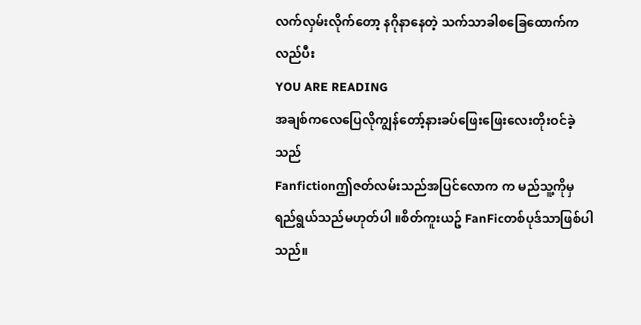လက်လှမ်းလိုက်တော့ နဂိုနာနေတဲ့ သက်သာခါစခြေထောက်က လည်ပီး
YOU ARE READING
အချစ်ကလေပြေလိုကျွန်တော့်နားခပ်ဖြေးဖြေးလေးတိုးဝင်ခဲ့သည်
Fanfictionဤဇတ်လမ်းသည်အပြင်လောက က မည်သူ့ကိုမှရည်ရွယ်သည်မဟုတ်ပါ ။စိတ်ကူးယဥ် FanFicတစ်ပုဒ်သာဖြစ်ပါသည်။